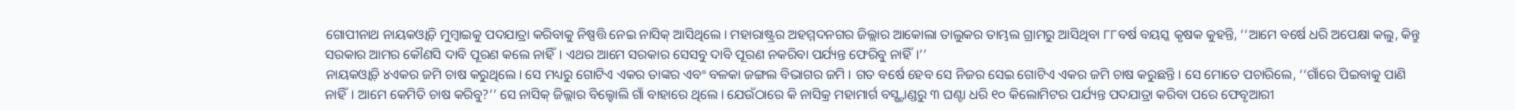ଗୋପୀନାଥ ନାୟକଓ୍ୱାଡ଼ି ମୁମ୍ବାଇକୁ ପଦଯାତ୍ରା କରିବାକୁ ନିଷ୍ପତ୍ତି ନେଇ ନାସିକ୍ ଆସିଥିଲେ। ମହାରାଷ୍ଟ୍ରର ଅହମ୍ମଦନଗର ଜିଲ୍ଲାର ଆକୋଲା ତାଲୁକର ତାମ୍ଭଲ ଗ୍ରାମରୁ ଆସିଥିବା ୮୮ବର୍ଷ ବୟସ୍କ କୃଷକ କୁହନ୍ତି, ‘‘ଆମେ ବର୍ଷେ ଧରି ଅପେକ୍ଷା କଲୁ, କିନ୍ତୁ ସରକାର ଆମର କୌଣସି ଦାବି ପୂରଣ କଲେ ନାହିଁ। ଏଥର ଆମେ ସରକାର ସେସବୁ ଦାବି ପୂରଣ ନକରିବା ପର୍ଯ୍ୟନ୍ତ ଫେରିବୁ ନାହିଁ।’’
ନାୟକଓ୍ୱାଡ଼ି ୪ଏକର ଜମି ଚାଷ କରୁଥିଲେ। ସେ ମଧ୍ୟରୁ ଗୋଟିଏ ଏକର ତାଙ୍କର ଏବଂ ବଳକା ଜଙ୍ଗଲ ବିଭାଗର ଜମି । ଗତ ବର୍ଷେ ହେବ ସେ ନିଜର ସେଇ ଗୋଟିଏ ଏକର ଜମି ଚାଷ କରୁଛନ୍ତି। ସେ ମୋତେ ପଚାରିଲେ, ‘‘ଗାଁରେ ପିଇବାକୁ ପାଣି ନାହିଁ। ଆମେ କେମିତି ଚାଷ କରିବୁ?’’ ସେ ନାସିକ୍ ଜିଲ୍ଲାର ବିଲ୍ହୋଲି ଗାଁ ବାହାରେ ଥିଲେ। ଯେଉଁଠାରେ କି ନାସିକ୍ର ମହାମାର୍ଗ ବସ୍ଷ୍ଟାଣ୍ଡରୁ ୩ ଘଣ୍ଟା ଧରି ୧୦ କିଲୋମିଟର ପର୍ଯ୍ୟନ୍ତ ପଦଯାତ୍ରା କରିବା ପରେ ଫେବୃଆରୀ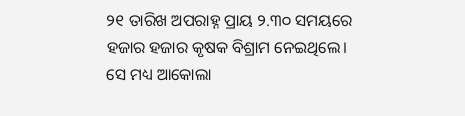୨୧ ତାରିଖ ଅପରାହ୍ନ ପ୍ରାୟ ୨.୩୦ ସମୟରେ ହଜାର ହଜାର କୃଷକ ବିଶ୍ରାମ ନେଇଥିଲେ। ସେ ମଧ୍ୟ ଆକୋଲା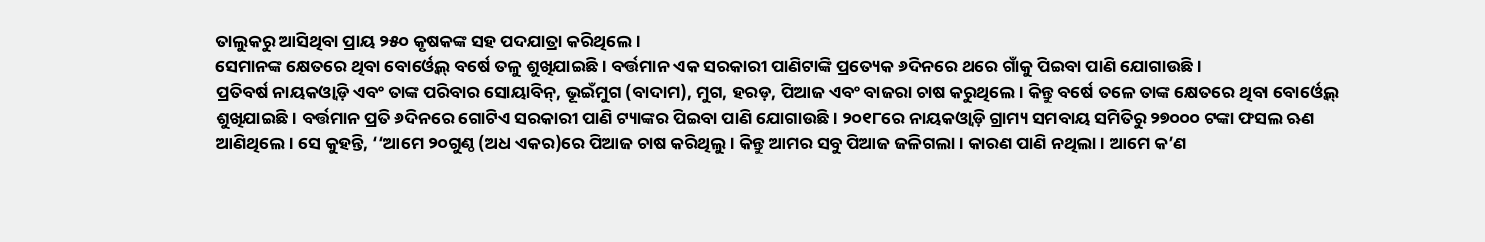ତାଲୁକରୁ ଆସିଥିବା ପ୍ରାୟ ୨୫୦ କୃଷକଙ୍କ ସହ ପଦଯାତ୍ରା କରିଥିଲେ।
ସେମାନଙ୍କ କ୍ଷେତରେ ଥିବା ବୋର୍ଓ୍ୱେଲ୍ ବର୍ଷେ ତଳୁ ଶୁଖିଯାଇଛି। ବର୍ତ୍ତମାନ ଏକ ସରକାରୀ ପାଣିଟାଙ୍କି ପ୍ରତ୍ୟେକ ୬ଦିନରେ ଥରେ ଗାଁକୁ ପିଇବା ପାଣି ଯୋଗାଉଛି।
ପ୍ରତିବର୍ଷ ନାୟକଓ୍ୱାଡ଼ି ଏବଂ ତାଙ୍କ ପରିବାର ସୋୟାବିନ୍, ଭୂଇଁମୁଗ (ବାଦାମ), ମୁଗ, ହରଡ଼, ପିଆଜ ଏବଂ ବାଜରା ଚାଷ କରୁଥିଲେ। କିନ୍ତୁ ବର୍ଷେ ତଳେ ତାଙ୍କ କ୍ଷେତରେ ଥିବା ବୋର୍ଓ୍ୱେଲ୍ ଶୁଖିଯାଇଛି। ବର୍ତ୍ତମାନ ପ୍ରତି ୬ଦିନରେ ଗୋଟିଏ ସରକାରୀ ପାଣି ଟ୍ୟାଙ୍କର ପିଇବା ପାଣି ଯୋଗାଉଛି। ୨୦୧୮ରେ ନାୟକଓ୍ୱାଡ଼ି ଗ୍ରାମ୍ୟ ସମବାୟ ସମିତିରୁ ୨୭୦୦୦ ଟଙ୍କା ଫସଲ ଋଣ ଆଣିଥିଲେ। ସେ କୁହନ୍ତି, ‘‘ଆମେ ୨୦ଗୁଣ୍ଠ (ଅଧ ଏକର)ରେ ପିଆଜ ଚାଷ କରିଥିଲୁ। କିନ୍ତୁ ଆମର ସବୁ ପିଆଜ ଜଳିଗଲା। କାରଣ ପାଣି ନଥିଲା । ଆମେ କ’ଣ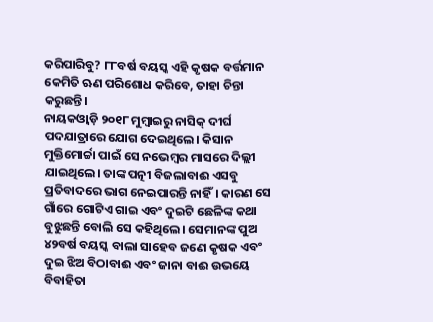କରିପାରିବୁ? ୮୮ବର୍ଷ ବୟସ୍କ ଏହି କୃଷକ ବର୍ତ୍ତମାନ କେମିତି ଋଣ ପରିଶୋଧ କରିବେ, ତାହା ଚିନ୍ତା କରୁଛନ୍ତି।
ନାୟକଓ୍ୱାଡ଼ି ୨୦୧୮ ମୁମ୍ବାଇରୁ ନାସିକ୍ ଦୀର୍ଘ ପଦଯାତ୍ରାରେ ଯୋଗ ଦେଇଥିଲେ। କିସାନ ମୁକ୍ତିମୋର୍ଚ୍ଚା ପାଇଁ ସେ ନଭେମ୍ବର ମାସରେ ଦିଲ୍ଲୀ ଯାଇଥିଲେ। ତାଙ୍କ ପତ୍ନୀ ବିଜଲାବାଈ ଏସବୁ ପ୍ରତିବାଦରେ ଭାଗ ନେଇପାରନ୍ତି ନାହିଁ। କାରଣ ସେ ଗାଁରେ ଗୋଟିଏ ଗାଇ ଏବଂ ଦୁଇଟି ଛେଳିଙ୍କ କଥା ବୁଝୁଛନ୍ତି ବୋଲି ସେ କହିଥିଲେ। ସେମାନଙ୍କ ପୁଅ ୪୨ବର୍ଷ ବୟସ୍କ ବାଲା ସାହେବ ଜଣେ କୃଷକ ଏବଂ ଦୁଇ ଝିଅ ବିଠାବାଈ ଏବଂ ଜାନା ବାଈ ଉଭୟେ ବିବାହିତା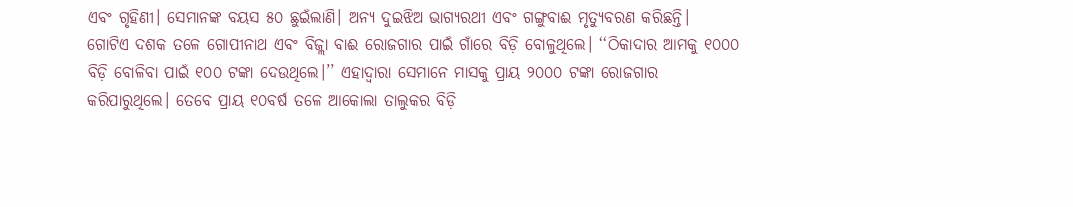ଏବଂ ଗୃହିଣୀ। ସେମାନଙ୍କ ବୟସ ୫୦ ଛୁଇଁଲାଣି। ଅନ୍ୟ ଦୁଇଝିଅ ଭାଗ୍ୟରଥୀ ଏବଂ ଗଙ୍ଗୁବାଈ ମୃତ୍ୟୁବରଣ କରିଛନ୍ତି।
ଗୋଟିଏ ଦଶକ ତଳେ ଗୋପୀନାଥ ଏବଂ ବିଜ୍ଲା ବାଈ ରୋଜଗାର ପାଇଁ ଗାଁରେ ବିଡ଼ି ବୋଳୁଥିଲେ। ‘‘ଠିକାଦାର ଆମକୁ ୧୦୦୦ ବିଡ଼ି ବୋଳିବା ପାଇଁ ୧୦୦ ଟଙ୍କା ଦେଉଥିଲେ।’’ ଏହାଦ୍ୱାରା ସେମାନେ ମାସକୁ ପ୍ରାୟ ୨୦୦୦ ଟଙ୍କା ରୋଜଗାର କରିପାରୁଥିଲେ। ତେବେ ପ୍ରାୟ ୧୦ବର୍ଷ ତଳେ ଆକୋଲା ତାଲୁକର ବିଡ଼ି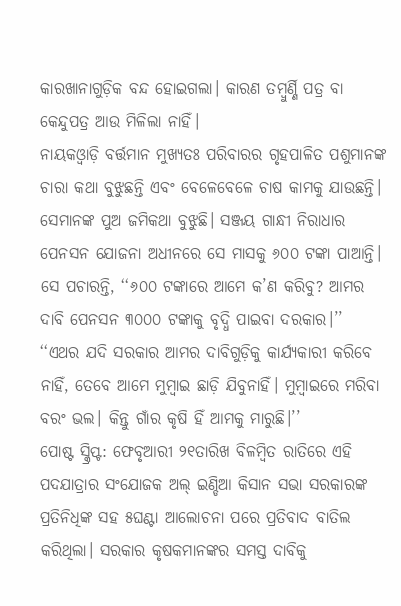କାରଖାନାଗୁଡ଼ିକ ବନ୍ଦ ହୋଇଗଲା। କାରଣ ତମ୍ବୁର୍ଣ୍ଣି ପତ୍ର ବା କେନ୍ଦୁପତ୍ର ଆଉ ମିଳିଲା ନାହିଁ।
ନାୟକଓ୍ୱାଡ଼ି ବର୍ତ୍ତମାନ ମୁଖ୍ୟତଃ ପରିବାରର ଗୃହପାଳିତ ପଶୁମାନଙ୍କ ଚାରା କଥା ବୁଝୁଛନ୍ତି ଏବଂ ବେଳେବେଳେ ଚାଷ କାମକୁ ଯାଉଛନ୍ତି। ସେମାନଙ୍କ ପୁଅ ଜମିକଥା ବୁଝୁଛି। ସଞ୍ଜୟ ଗାନ୍ଧୀ ନିରାଧାର ପେନସନ ଯୋଜନା ଅଧୀନରେ ସେ ମାସକୁ ୬୦୦ ଟଙ୍କା ପାଆନ୍ତି। ସେ ପଚାରନ୍ତି, ‘‘୬୦୦ ଟଙ୍କାରେ ଆମେ କ’ଣ କରିବୁ? ଆମର ଦାବି ପେନସନ ୩୦୦୦ ଟଙ୍କାକୁ ବୃଦ୍ଧି ପାଇବା ଦରକାର।’’
‘‘ଏଥର ଯଦି ସରକାର ଆମର ଦାବିଗୁଡ଼ିକୁ କାର୍ଯ୍ୟକାରୀ କରିବେ ନାହିଁ, ତେବେ ଆମେ ମୁମ୍ବାଇ ଛାଡ଼ି ଯିବୁନାହିଁ। ମୁମ୍ବାଇରେ ମରିବା ବରଂ ଭଲ। କିନ୍ତୁ ଗାଁର କୃଷି ହିଁ ଆମକୁ ମାରୁଛି।’’
ପୋଷ୍ଟ ସ୍କ୍ରିପ୍ଟ: ଫେବୃଆରୀ ୨୧ତାରିଖ ବିଳମ୍ବିତ ରାତିରେ ଏହି ପଦଯାତ୍ରାର ସଂଯୋଜକ ଅଲ୍ ଇଣ୍ଡିଆ କିସାନ ସଭା ସରକାରଙ୍କ ପ୍ରତିନିଧିଙ୍କ ସହ ୫ଘଣ୍ଟା ଆଲୋଚନା ପରେ ପ୍ରତିବାଦ ବାତିଲ କରିଥିଲା। ସରକାର କୃଷକମାନଙ୍କର ସମସ୍ତ ଦାବିକୁ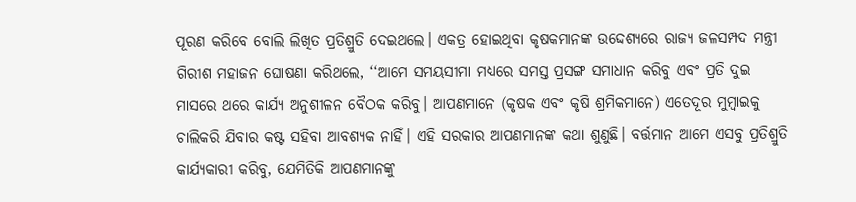ପୂରଣ କରିବେ ବୋଲି ଲିଖିତ ପ୍ରତିଶ୍ରୁତି ଦେଇଥଲେ। ଏକତ୍ର ହୋଇଥିବା କୃଷକମାନଙ୍କ ଉଦ୍ଦେଶ୍ୟରେ ରାଜ୍ୟ ଜଳସମ୍ପଦ ମନ୍ତ୍ରୀ ଗିରୀଶ ମହାଜନ ଘୋଷଣା କରିଥଲେ, ‘‘ଆମେ ସମୟସୀମା ମଧ୍ୟରେ ସମସ୍ତ ପ୍ରସଙ୍ଗ ସମାଧାନ କରିବୁ ଏବଂ ପ୍ରତି ଦୁଇ ମାସରେ ଥରେ କାର୍ଯ୍ୟ ଅନୁଶୀଳନ ବୈଠକ କରିବୁ। ଆପଣମାନେ (କୃଷକ ଏବଂ କୃଷି ଶ୍ରମିକମାନେ) ଏତେଦୂର ମୁମ୍ବାଇକୁ ଚାଲିକରି ଯିବାର କଷ୍ଟ ସହିବା ଆବଶ୍ୟକ ନାହିଁ। ଏହି ସରକାର ଆପଣମାନଙ୍କ କଥା ଶୁଣୁଛି। ବର୍ତ୍ତମାନ ଆମେ ଏସବୁ ପ୍ରତିଶ୍ରୁତି କାର୍ଯ୍ୟକାରୀ କରିବୁ, ଯେମିତିକି ଆପଣମାନଙ୍କୁ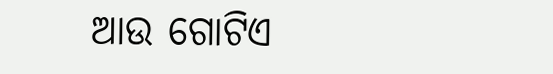ଆଉ ଗୋଟିଏ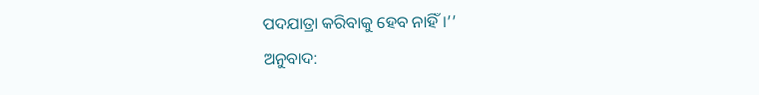ପଦଯାତ୍ରା କରିବାକୁ ହେବ ନାହିଁ।’’
ଅନୁବାଦ: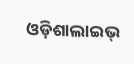ଓଡ଼ିଶାଲାଇଭ୍